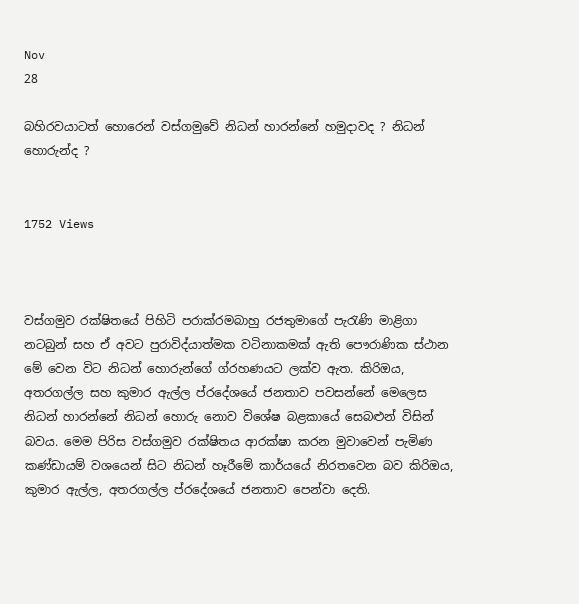Nov
28

බහිරවයාටත් හොරෙන් වස්ගමුවේ නිධන් හාරන්නේ හමුදාවද ? නිධන් හොරුන්ද ?


1752 Views



වස්ගමුව රක්ෂිතයේ පිහිටි පරාක්රමබාහු රජතුමාගේ පැරැණි මාළිගා නටබුන් සහ ඒ අවට පුරාවිද්යාත්මක වටිනාකමක් ඇති පෞරාණික ස්ථාන මේ වෙන විට නිධන් හොරුන්ගේ ග්රහණයට ලක්ව ඇත. කිරිඔය, අතරගල්ල සහ කුමාර ඇල්ල ප්රදේශයේ ජනතාව පවසන්නේ මෙලෙස නිධන් හාරන්නේ නිධන් හොරු නොව විශේෂ බළකායේ සෙබළුන් විසින් බවය. මෙම පිරිස වස්ගමුව රක්ෂිතය ආරක්ෂා කරන මුවාවෙන් පැමිණ කණ්ඩායම් වශයෙන් සිට නිධන් හෑරීමේ කාර්යයේ නිරතවෙන බව කිරිඔය, කුමාර ඇල්ල, අතරගල්ල ප්රදේශයේ ජනතාව පෙන්වා දෙති.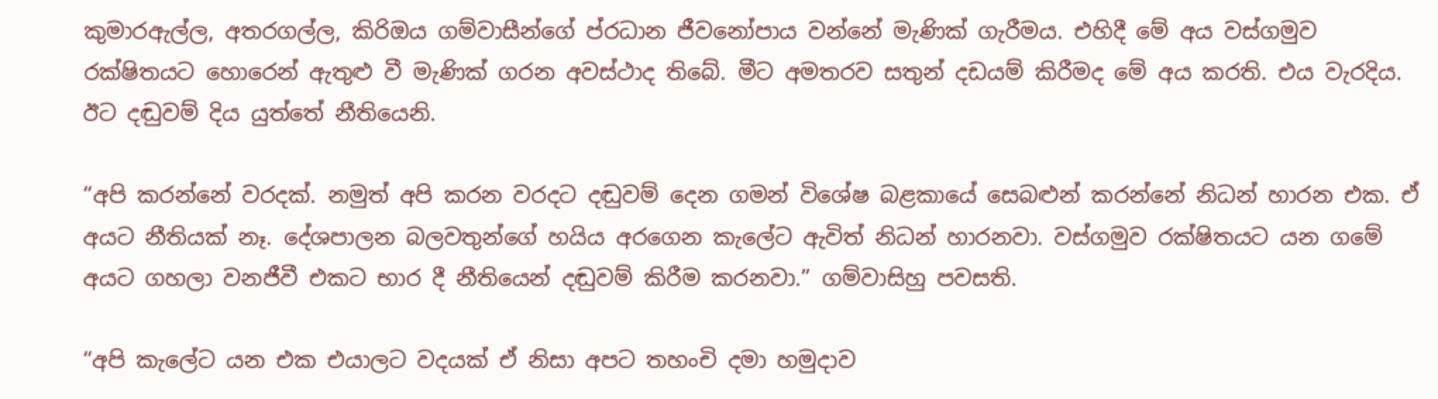කුමාරඇල්ල, අතරගල්ල, කිරිඔය ගම්වාසීන්ගේ ප්රධාන ජීවනෝපාය වන්නේ මැණික් ගැරීමය. එහිදී මේ අය වස්ගමුව රක්ෂිතයට හොරෙන් ඇතුළු වී මැණික් ගරන අවස්ථාද තිබේ. මීට අමතරව සතුන් දඩයම් කිරීමද මේ අය කරති. එය වැරදිය. ඊට දඬුවම් දිය යුත්තේ නීතියෙනි.

“අපි කරන්නේ වරදක්. නමුත් අපි කරන වරදට දඬුවම් දෙන ගමන් විශේෂ බළකායේ සෙබළුන් කරන්නේ නිධන් හාරන එක. ඒ අයට නීතියක් නෑ. දේශපාලන බලවතුන්ගේ හයිය අරගෙන කැලේට ඇවිත් නිධන් හාරනවා. වස්ගමුව රක්ෂිතයට යන ගමේ අයට ගහලා වනජීවී එකට භාර දී නීතියෙන් දඬුවම් කිරීම කරනවා.” ගම්වාසිහු පවසති.

“අපි කැලේට යන එක එයාලට වදයක් ඒ නිසා අපට තහංචි දමා හමුදාව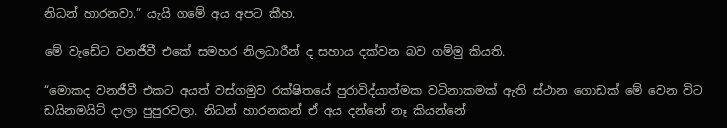නිධන් හාරනවා.” යැයි ගමේ අය අපට කීහ.

මේ වැඩේට වනජීවී එකේ සමහර නිලධාරීන් ද සහාය දක්වන බව ගම්මු කියති.

“මොකද වනජීවී එකට අයත් වස්ගමුව රක්ෂිතයේ පුරාවිද්යාත්මක වටිනාකමක් ඇති ස්ථාන ගොඩක් මේ වෙන විට ඩයිනමයිට් දාලා පුපුරවලා. නිධන් හාරනකන් ඒ අය දන්නේ නෑ කියන්නේ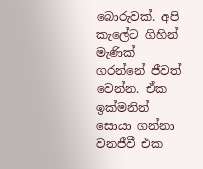බොරුවක්. අපි කැලේට ගිහින් මැණික් ගරන්නේ ජීවත් වෙන්න. ඒක ඉක්මනින් සොයා ගන්නා වනජීවී එක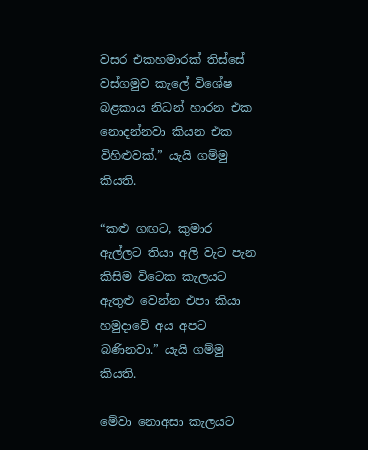වසර එකහමාරක් තිස්සේ වස්ගමුව කැලේ විශේෂ බළකාය නිධන් හාරන එක නොදන්නවා කියන එක විහිළුවක්.” යැයි ගම්මු කියති.

“කළු ගඟට, කුමාර ඇල්ලට තියා අලි වැට පැන කිසිම විටෙක කැලයට ඇතුළු වෙන්න එපා කියා හමුදාවේ අය අපට බණිනවා.” යැයි ගම්මු කියති.

මේවා නොඅසා කැලයට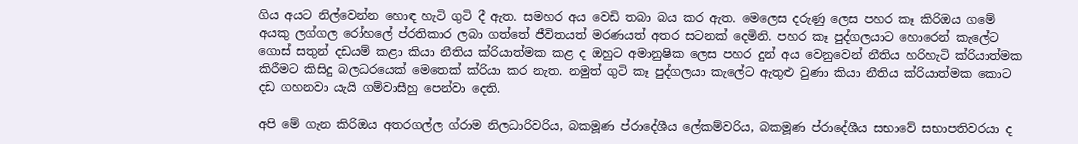ගිය අයට නිල්වෙන්න හොඳ හැටි ගුටි දී ඇත. සමහර අය වෙඩි තබා බය කර ඇත. මෙලෙස දරුණු ලෙස පහර කෑ කිරිඔය ගමේ අයකු ලග්ගල රෝහලේ ප්රතිකාර ලබා ගත්තේ ජීවිතයත් මරණයත් අතර සටනක් දෙමිනි. පහර කෑ පුද්ගලයාට හොරෙන් කැලේට ගොස් සතුන් දඩයම් කළා කියා නීතිය ක්රියාත්මක කළ ද ඔහුට අමානුෂික ලෙස පහර දුන් අය වෙනුවෙන් නීතිය හරිහැටි ක්රියාත්මක කිරීමට කිසිදු බලධරයෙක් මෙතෙක් ක්රියා කර නැත. නමුත් ගුටි කෑ පුද්ගලයා කැලේට ඇතුළු වුණා කියා නීතිය ක්රියාත්මක කොට දඩ ගහනවා යැයි ගම්වාසීහු පෙන්වා දෙති.

අපි මේ ගැන කිරිඔය අතරගල්ල ග්රාම නිලධාරිවරිය, බකමූණ ප්රාදේශීය ලේකම්වරිය, බකමූණ ප්රාදේශීය සභාවේ සභාපතිවරයා ද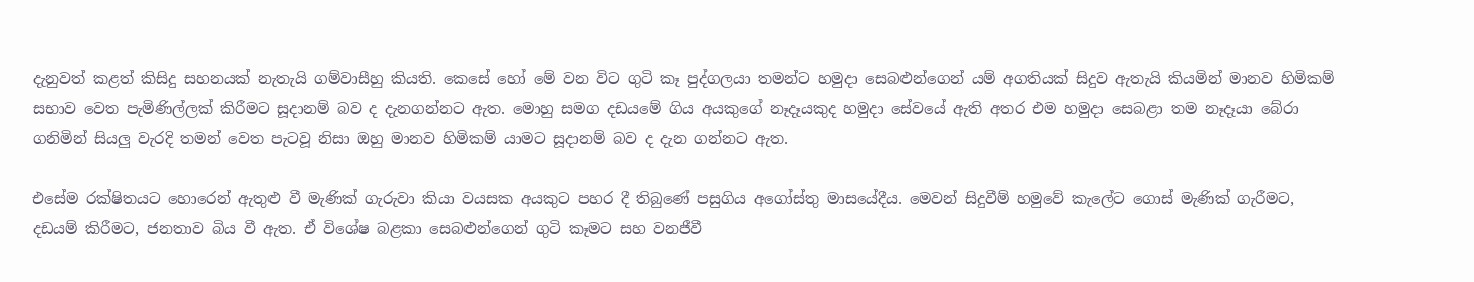දැනුවත් කළත් කිසිදු සහනයක් නැතැයි ගම්වාසීහු කියති. කෙසේ හෝ මේ වන විට ගුටි කෑ පුද්ගලයා තමන්ට හමුදා සෙබළුන්ගෙන් යම් අගතියක් සිදුව ඇතැයි කියමින් මානව හිමිකම් සභාව වෙත පැමිණිල්ලක් කිරීමට සූදානම් බව ද දැනගන්නට ඇත. මොහු සමග දඩයමේ ගිය අයකුගේ නෑදෑයකුද හමුදා සේවයේ ඇති අතර එම හමුදා සෙබළා තම නෑදෑයා බේරා ගනිමින් සියලු වැරදි තමන් වෙත පැටවූ නිසා ඔහු මානව හිමිකම් යාමට සූදානම් බව ද දැන ගන්නට ඇත.

එසේම රක්ෂිතයට හොරෙන් ඇතුළු වී මැණික් ගැරුවා කියා වයසක අයකුට පහර දී තිබුණේ පසුගිය අගෝස්තු මාසයේදීය. මෙවන් සිදුවීම් හමුවේ කැලේට ගොස් මැණික් ගැරීමට, දඩයම් කිරීමට, ජනතාව බිය වී ඇත. ඒ විශේෂ බළකා සෙබළුන්ගෙන් ගුටි කෑමට සහ වනජීවී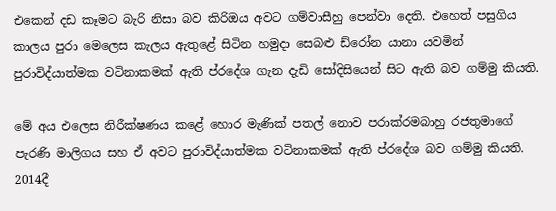එකෙන් දඩ කෑමට බැරි නිසා බව කිරිඔය අවට ගම්වාසීහු පෙන්වා දෙති. එහෙත් පසුගිය කාලය පුරා මෙලෙස කැලය ඇතුළේ සිටින හමුදා සෙබළු ඩ්රෝන යානා යවමින් පුරාවිද්යාත්මක වටිනාකමක් ඇති ප්රදේශ ගැන දැඩි සෝදිසියෙන් සිට ඇති බව ගම්මු කියති.

මේ අය එලෙස නිරීක්ෂණය කළේ හොර මැණික් පතල් නොව පරාක්රමබාහු රජතුමාගේ පැරණි මාලිගය සහ ඒ අවට පුරාවිද්යාත්මක වටිනාකමක් ඇති ප්රදේශ බව ගම්මු කියති. 2014දී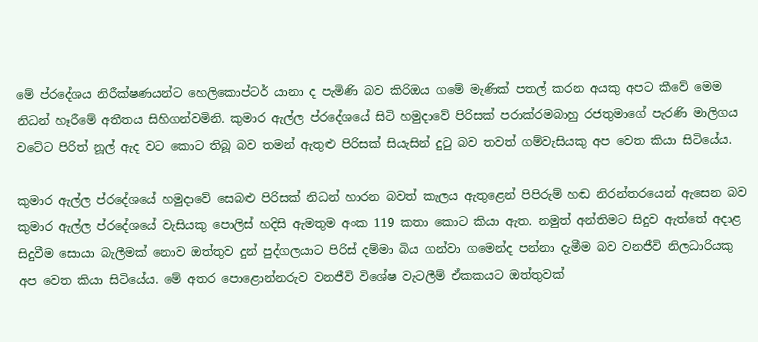මේ ප්රදේශය නිරීක්ෂණයන්ට හෙලිකොප්ටර් යානා ද පැමිණි බව කිරිඔය ගමේ මැණික් පතල් කරන අයකු අපට කීවේ මෙම නිධන් හෑරීමේ අතීතය සිහිගන්වමිනි. කුමාර ඇල්ල ප්රදේශයේ සිටි හමුදාවේ පිරිසක් පරාක්රමබාහු රජතුමාගේ පැරණි මාලිගය වටේට පිරිත් නූල් ඇද වට කොට තිබූ බව තමන් ඇතුළු පිරිසක් සියැසින් දුටු බව තවත් ගම්වැසියකු අප වෙත කියා සිටියේය.

කුමාර ඇල්ල ප්රදේශයේ හමුදාවේ සෙබළු පිරිසක් නිධන් හාරන බවත් කැලය ඇතුළෙන් පිපිරුම් හඬ නිරන්තරයෙන් ඇසෙන බව කුමාර ඇල්ල ප්රදේශයේ වැසියකු පොලිස් හදිසි ඇමතුම අංක 119 කතා කොට කියා ඇත. නමුත් අන්තිමට සිදුව ඇත්තේ අදාළ සිදුවීම සොයා බැලීමක් නොව ඔත්තුව දුන් පුද්ගලයාට පිරිස් දම්මා බිය ගන්වා ගමෙන්ද පන්නා දැමීම බව වනජීවි නිලධාරියකු අප වෙත කියා සිටියේය. මේ අතර පොළොන්නරුව වනජීවි විශේෂ වැටලීම් ඒකකයට ඔත්තුවක්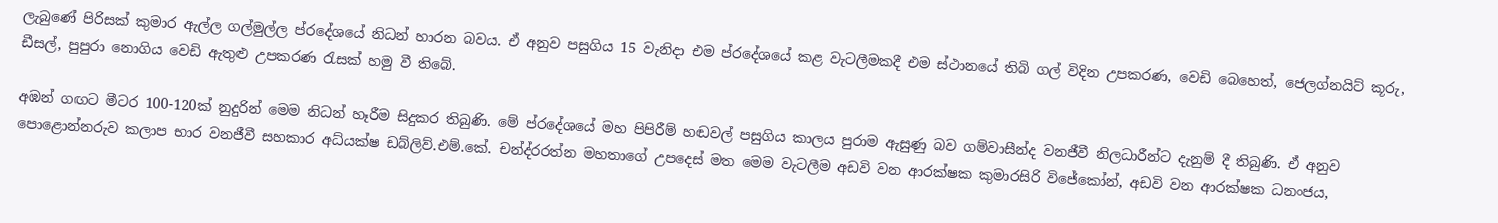ලැබුණේ පිරිසක් කුමාර ඇල්ල ගල්මුල්ල ප්රදේශයේ නිධන් හාරන බවය. ඒ අනුව පසුගිය 15 වැනිදා එම ප්රදේශයේ කළ වැටලීමකදී එම ස්ථානයේ තිබි ගල් විදින උපකරණ, වෙඩි බෙහෙත්, ජෙලග්නයිට් කූරු, ඩීසල්, පුපුරා නොගිය වෙඩි ඇතුළු උපකරණ රැසක් හමු වී තිබේ.

අඹන් ගඟට මීටර 100-120ක් නුදුරින් මෙම නිධන් හෑරීම සිදුකර තිබුණි. මේ ප්රදේශයේ මහ පිපිරීම් හඬවල් පසුගිය කාලය පුරාම ඇසුණු බව ගම්වාසීන්ද වනජීවී නිලධාරීන්ට දැනුම් දී තිබුණි. ඒ අනුව පොළොන්නරුව කලාප භාර වනජීවී සහකාර අධ්යක්ෂ ඩබ්ලිව්.එම්.කේ. චන්ද්රරත්න මහතාගේ උපදෙස් මත මෙම වැටලීම අඩවි වන ආරක්ෂක කුමාරසිරි විජේකෝන්, අඩවි වන ආරක්ෂක ධනංජය,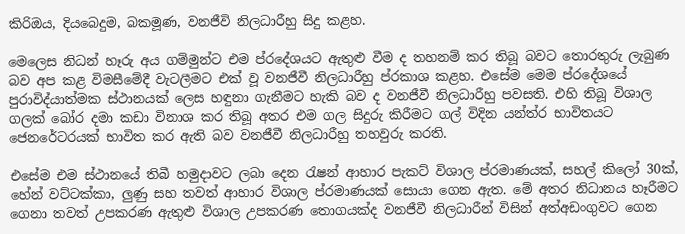කිරිඔය, දියබෙදුම, බකමූණ, වනජීවි නිලධාරීහු සිදු කළහ.

මෙලෙස නිධන් හෑරු අය ගම්මුන්ට එම ප්රදේශයට ඇතුළු වීම ද තහනම් කර තිබූ බවට තොරතුරු ලැබුණ බව අප කළ විමසීමේදී වැටලීමට එක් වූ වනජීවී නිලධාරීහු ප්රකාශ කළහ. එසේම මෙම ප්රදේශයේ පුරාවිද්යාත්මක ස්ථානයක් ලෙස හඳුනා ගැනීමට හැකි බව ද වනජීවී නිලධාරීහු පවසති. එහි තිබූ විශාල ගලක් බෝර දමා කඩා විනාශ කර තිබූ අතර එම ගල සිදුරු කිරීමට ගල් විදින යන්ත්ර භාවිතයට ජෙනරේටරයක් භාවිත කර ඇති බව වනජීවී නිලධාරීහු තහවුරු කරති.

එසේම එම ස්ථානයේ තිබී හමුදාවට ලබා දෙන රැෂන් ආහාර පැකට් විශාල ප්රමාණයක්, සහල් කිලෝ 30ක්, හේන් වට්ටක්කා, ලුණු සහ තවත් ආහාර විශාල ප්රමාණයක් සොයා ගෙන ඇත. මේ අතර නිධානය හෑරීමට ගෙනා තවත් උපකරණ ඇතුළු විශාල උපකරණ තොගයක්ද වනජීවී නිලධාරීන් විසින් අත්අඩංගුවට ගෙන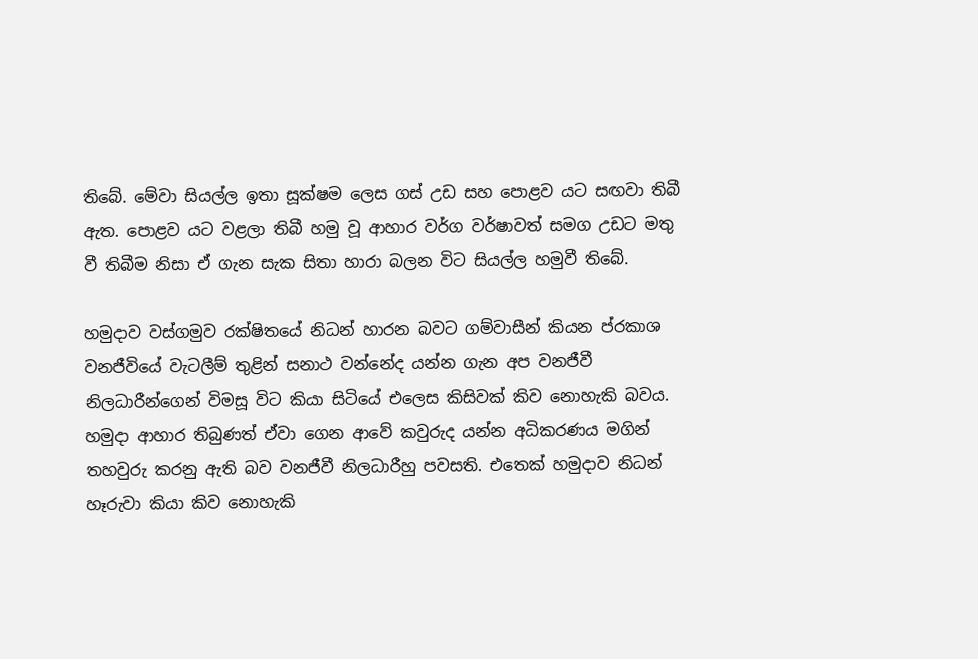තිබේ. මේවා සියල්ල ඉතා සූක්ෂම ලෙස ගස් උඩ සහ පොළව යට සඟවා තිබී ඇත. පොළව යට වළලා තිබී හමු වූ ආහාර වර්ග වර්ෂාවත් සමග උඩට මතු වී තිබීම නිසා ඒ ගැන සැක සිතා හාරා බලන විට සියල්ල හමුවී තිබේ.

හමුදාව වස්ගමුව රක්ෂිතයේ නිධන් හාරන බවට ගම්වාසීන් කියන ප්රකාශ වනජීවියේ වැටලීම් තුළින් සනාථ වන්නේද යන්න ගැන අප වනජීවී නිලධාරීන්ගෙන් විමසූ විට කියා සිටියේ එලෙස කිසිවක් කිව නොහැකි බවය. හමුදා ආහාර තිබුණත් ඒවා ගෙන ආවේ කවුරුද යන්න අධිකරණය මගින් තහවුරු කරනු ඇති බව වනජීවී නිලධාරීහු පවසති. එතෙක් හමුදාව නිධන් හෑරුවා කියා කිව නොහැකි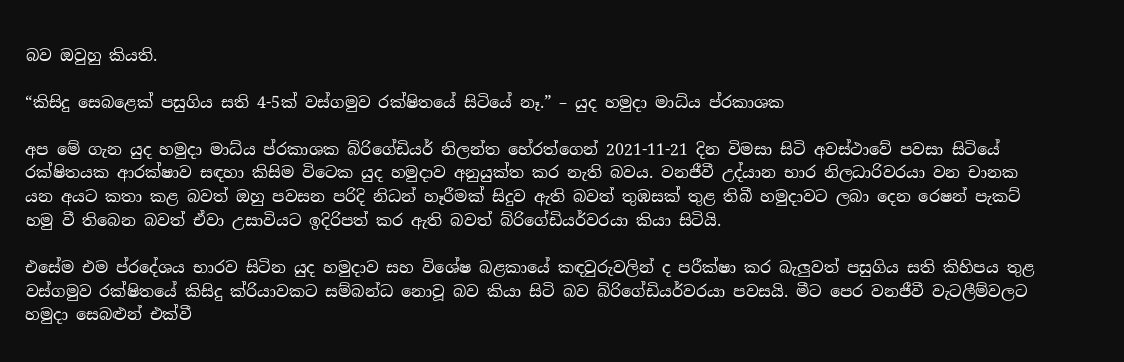බව ඔවුහු කියති.

“කිසිදු සෙබළෙක් පසුගිය සති 4-5ක් වස්ගමුව රක්ෂිතයේ සිටියේ නෑ.” – යුද හමුදා මාධ්ය ප්රකාශක

අප මේ ගැන යුද හමුදා මාධ්ය ප්රකාශක බ්රිගේඩියර් නිලන්ත හේරත්ගෙන් 2021-11-21 දින විමසා සිටි අවස්ථාවේ පවසා සිටියේ රක්ෂිතයක ආරක්ෂාව සඳහා කිසිම විටෙක යුද හමුදාව අනුයුක්ත කර නැති බවය. වනජීවී උද්යාන භාර නිලධාරිවරයා වන චානක යන අයට කතා කළ බවත් ඔහු පවසන පරිදි නිධන් හෑරීමක් සිදුව ඇති බවත් තුඹසක් තුළ තිබී හමුදාවට ලබා දෙන රෙෂන් පැකට් හමු වී තිබෙන බවත් ඒවා උසාවියට ඉදිරිපත් කර ඇති බවත් බ්රිගේඩියර්වරයා කියා සිටියි.

එසේම එම ප්රදේශය භාරව සිටින යුද හමුදාව සහ විශේෂ බළකායේ කඳවුරුවලින් ද පරීක්ෂා කර බැලුවත් පසුගිය සති කිහිපය තුළ වස්ගමුව රක්ෂිතයේ කිසිදු ක්රියාවකට සම්බන්ධ නොවූ බව කියා සිටි බව බ්රිගේඩියර්වරයා පවසයි. මීට පෙර වනජීවී වැටලීම්වලට හමුදා සෙබළුන් එක්වී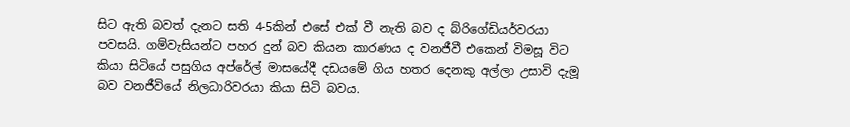සිට ඇති බවත් දැනට සති 4-5කින් එසේ එක් වී නැති බව ද බ්රිගේඩියර්වරයා පවසයි. ගම්වැසියන්ට පහර දුන් බව කියන කාරණය ද වනජීවී එකෙන් විමසූ විට කියා සිටියේ පසුගිය අප්රේල් මාසයේදී දඩයමේ ගිය හතර දෙනකු අල්ලා උසාවි දැමූ බව වනජීවියේ නිලධාරිවරයා කියා සිටි බවය.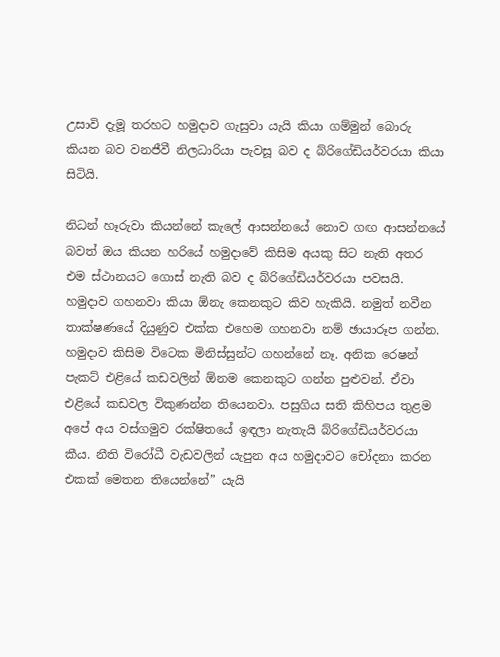උසාවි දැමූ තරහට හමුදාව ගැසුවා යැයි කියා ගම්මුන් බොරු කියන බව වනජීවී නිලධාරියා පැවසූ බව ද බ්රිගේඩියර්වරයා කියා සිටියි.

නිධන් හෑරුවා කියන්නේ කැලේ ආසන්නයේ නොව ගඟ ආසන්නයේ බවත් ඔය කියන හරියේ හමුදාවේ කිසිම අයකු සිට නැති අතර එම ස්ථානයට ගොස් නැති බව ද බ්රිගේඩියර්වරයා පවසයි. හමුදාව ගහනවා කියා ඕනැ කෙනකුට කිව හැකියි. නමුත් නවීන තාක්ෂණයේ දියුණුව එක්ක එහෙම ගහනවා නම් ඡායාරූප ගන්න. හමුදාව කිසිම විටෙක මිනිස්සුන්ට ගහන්නේ නෑ. අනික රෙෂන් පැකට් එළියේ කඩවලින් ඕනම කෙනකුට ගන්න පුළුවන්. ඒවා එළියේ කඩවල විකුණන්න තියෙනවා. පසුගිය සති කිහිපය තුළම අපේ අය වස්ගමුව රක්ෂිතයේ ඉඳලා නැතැයි බ්රිගේඩියර්වරයා කීය. නීති විරෝධී වැඩවලින් යැපුන අය හමුදාවට චෝදනා කරන එකක් මෙතන තියෙන්නේ” යැයි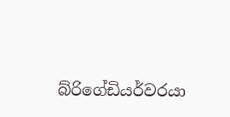බ්රිගේඩියර්වරයා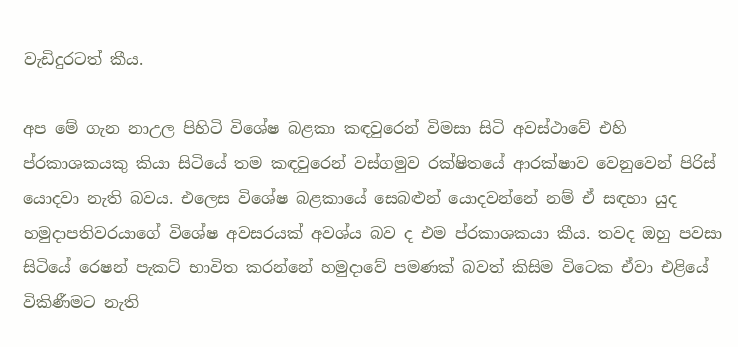වැඩිදුරටත් කීය.

අප මේ ගැන නාඋල පිහිටි විශේෂ බළකා කඳවුරෙන් විමසා සිටි අවස්ථාවේ එහි ප්රකාශකයකු කියා සිටියේ තම කඳවුරෙන් වස්ගමුව රක්ෂිතයේ ආරක්ෂාව වෙනුවෙන් පිරිස් යොදවා නැති බවය. එලෙස විශේෂ බළකායේ සෙබළුන් යොදවන්නේ නම් ඒ සඳහා යුද හමුදාපතිවරයාගේ විශේෂ අවසරයක් අවශ්ය බව ද එම ප්රකාශකයා කීය. තවද ඔහු පවසා සිටියේ රෙෂන් පැකට් භාවිත කරන්නේ හමුදාවේ පමණක් බවත් කිසිම විටෙක ඒවා එළියේ විකිණීමට නැති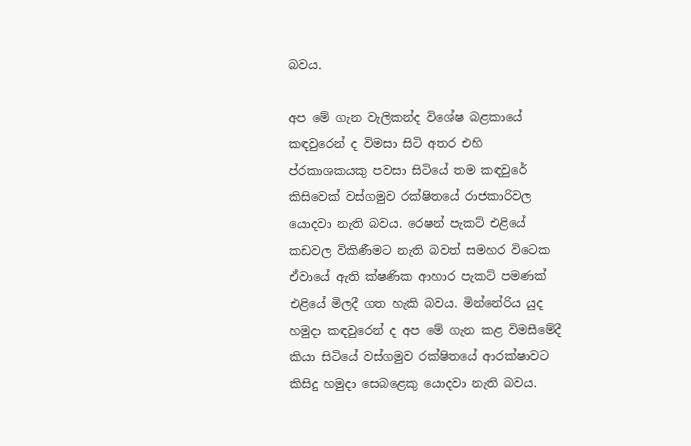බවය.

අප මේ ගැන වැලිකන්ද විශේෂ බළකායේ කඳවුරෙන් ද විමසා සිටි අතර එහි ප්රකාශකයකු පවසා සිටියේ තම කඳවුරේ කිසිවෙක් වස්ගමුව රක්ෂිතයේ රාජකාරිවල යොදවා නැති බවය. රෙෂන් පැකට් එළියේ කඩවල විකිණීමට නැති බවත් සමහර විටෙක ඒවායේ ඇති ක්ෂණික ආහාර පැකට් පමණක් එළියේ මිලදී ගත හැකි බවය. මින්නේරිය යුද හමුදා කඳවුරෙන් ද අප මේ ගැන කළ විමසීමේදී කියා සිටියේ වස්ගමුව රක්ෂිතයේ ආරක්ෂාවට කිසිදු හමුදා සෙබළෙකු යොදවා නැති බවය.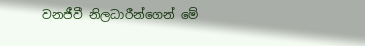වනජීවී නිලධාරීන්ගෙන් මේ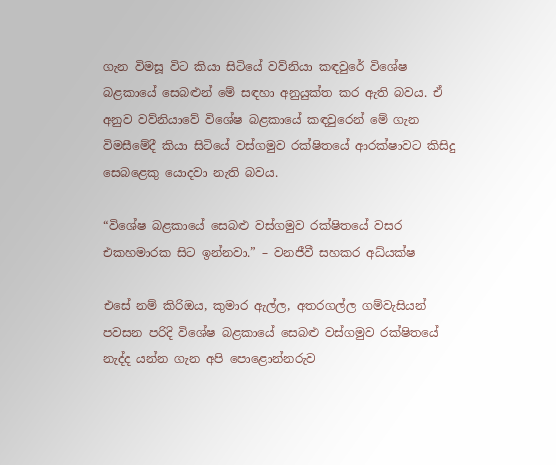ගැන විමසූ විට කියා සිටියේ වව්නියා කඳවුරේ විශේෂ බළකායේ සෙබළුන් මේ සඳහා අනුයුක්ත කර ඇති බවය. ඒ අනුව වව්නියාවේ විශේෂ බළකායේ කඳවුරෙන් මේ ගැන විමසීමේදී කියා සිටියේ වස්ගමුව රක්ෂිතයේ ආරක්ෂාවට කිසිදු සෙබළෙකු යොදවා නැති බවය.

“විශේෂ බළකායේ සෙබළු වස්ගමුව රක්ෂිතයේ වසර එකහමාරක සිට ඉන්නවා.” – වනජීවී සහකර අධ්යක්ෂ

එසේ නම් කිරිඔය, කුමාර ඇල්ල, අතරගල්ල ගම්වැසියන් පවසන පරිදි විශේෂ බළකායේ සෙබළු වස්ගමුව රක්ෂිතයේ නැද්ද යන්න ගැන අපි පොළොන්නරුව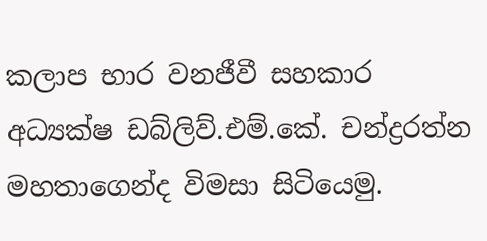කලාප භාර වනජීවී සහකාර අධ්‍යක්ෂ ඩබ්ලිව්.එම්.කේ. චන්ද්‍රරත්න මහතාගෙන්ද විමසා සිටියෙමු.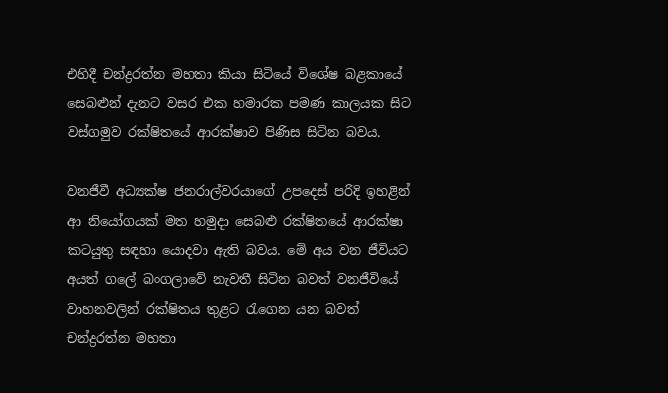එහිදී චන්ද්‍රරත්න මහතා කියා සිටියේ විශේෂ බළකායේ සෙබළුන් දැනට වසර එක හමාරක පමණ කාලයක සිට වස්ගමුව රක්ෂිතයේ ආරක්ෂාව පිණිස සිටින බවය.

වනජීවී අධ්‍යක්ෂ ජනරාල්වරයාගේ උපදෙස් පරිදි ඉහළින් ආ නියෝගයක් මත හමුදා සෙබළු රක්ෂිතයේ ආරක්ෂා කටයුතු සඳහා යොදවා ඇති බවය. මේ අය වන ජීවියට අයත් ගලේ බංගලාවේ නැවතී සිටින බවත් වනජීවියේ වාහනවලින් රක්ෂිතය තුළට රැගෙන යන බවත් චන්ද්‍රරත්න මහතා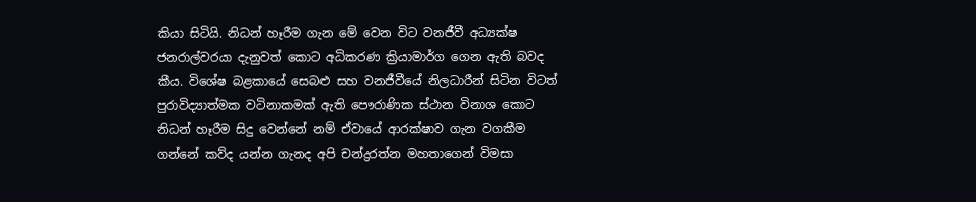කියා සිටියි. නිධන් හෑරීම ගැන මේ වෙන විට වනජීවී අධ්‍යක්ෂ ජනරාල්වරයා දැනුවත් කොට අධිකරණ ක්‍රියාමාර්ග ගෙන ඇති බවද  කීය. විශේෂ බළකායේ සෙබළු සහ වනජීවීයේ නිලධාරීන් සිටින විටත් පුරාවිද්‍යාත්මක වටිනාකමක් ඇති පෞරාණික ස්ථාන විනාශ කොට නිධන් හෑරීම සිදු වෙන්නේ නම් ඒවායේ ආරක්ෂාව ගැන වගකීම ගන්නේ කව්ද යන්න ගැනද අපි චන්ද්‍රරත්න මහතාගෙන් විමසා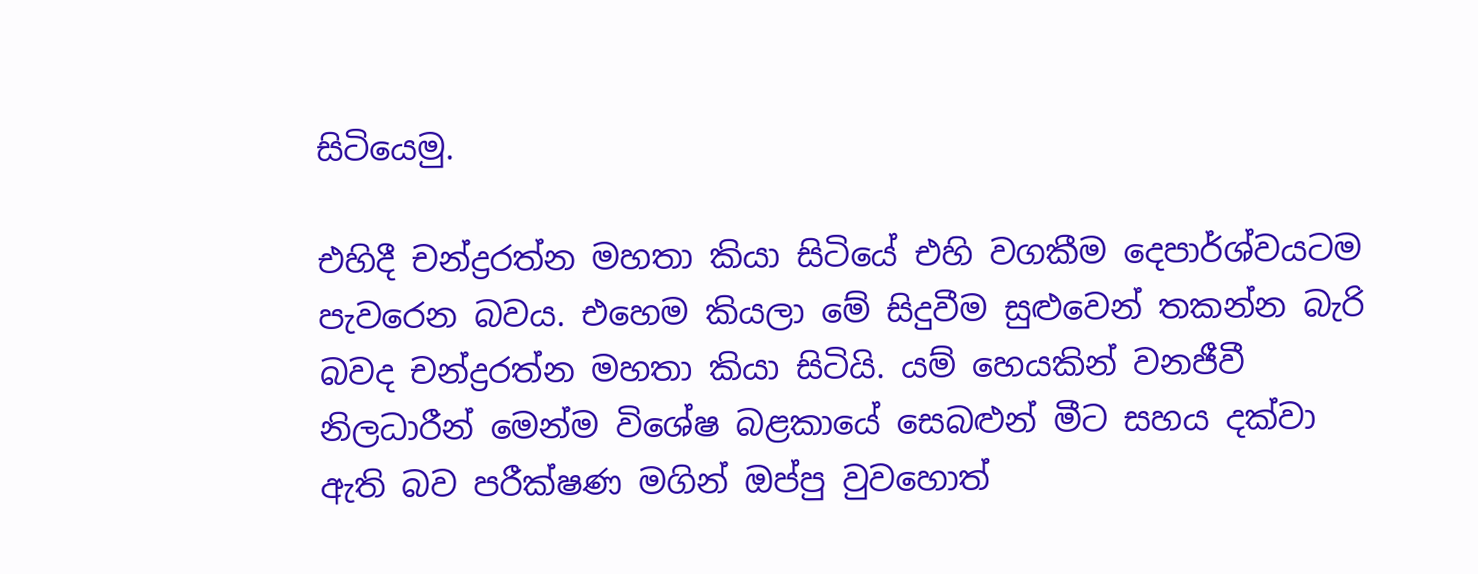සිටියෙමු.

එහිදී චන්ද්‍රරත්න මහතා කියා සිටියේ එහි වගකීම දෙපාර්ශ්වයටම පැවරෙන බවය. එහෙම කියලා මේ සිදුවීම සුළුවෙන් තකන්න බැරි බවද චන්ද්‍රරත්න මහතා කියා සිටියි. යම් හෙයකින් වනජීවී නිලධාරීන් මෙන්ම විශේෂ බළකායේ සෙබළුන් මීට සහය දක්වා ඇති බව පරීක්ෂණ මගින් ඔප්පු වුවහොත්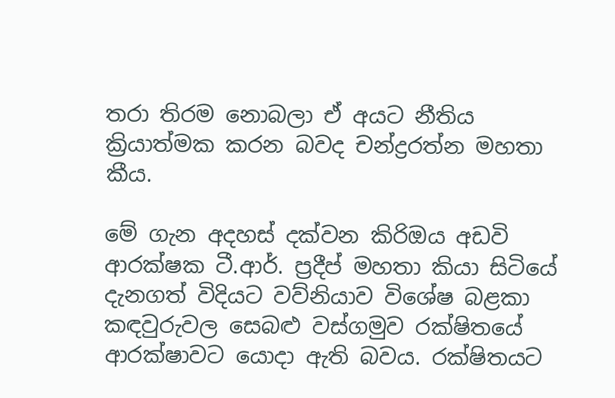තරා තිරම නොබලා ඒ අයට නීතිය ක්‍රියාත්මක කරන බවද චන්ද්‍රරත්න මහතා කීය.

මේ ගැන අදහස් දක්වන කිරිඔය අඩවි ආරක්ෂක ටී.ආර්. ප්‍රදීප් මහතා කියා සිටියේ දැනගත් විදියට වව්නියාව විශේෂ බළකා කඳවුරුවල සෙබළු වස්ගමුව රක්ෂිතයේ ආරක්ෂාවට යොදා ඇති බවය. රක්ෂිතයට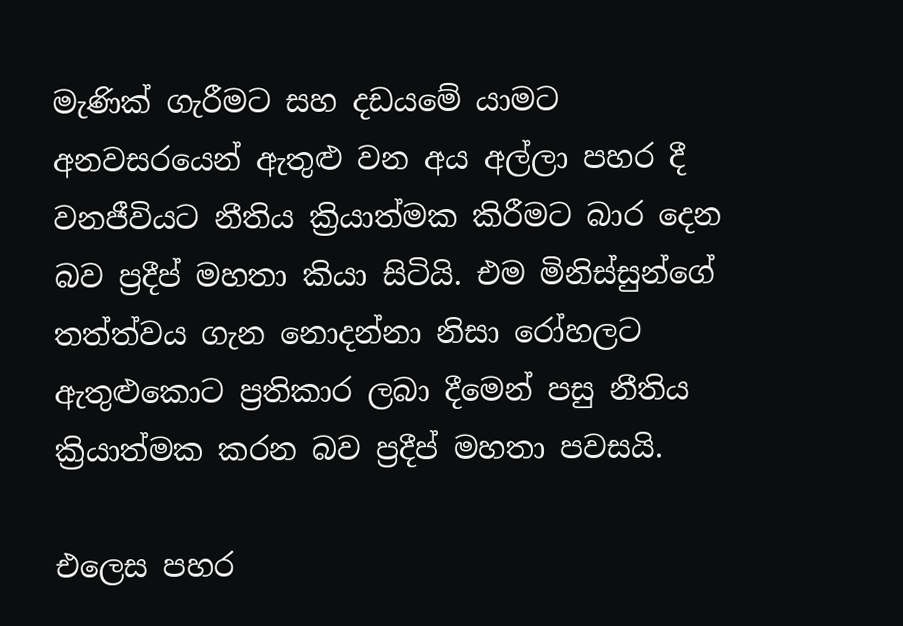මැණික් ගැරීමට සහ දඩයමේ යාමට අනවසරයෙන් ඇතුළු වන අය අල්ලා පහර දී වනජීවියට නීතිය ක්‍රියාත්මක කිරීමට බාර දෙන බව ප්‍රදීප් මහතා කියා සිටියි. එම මිනිස්සුන්ගේ තත්ත්වය ගැන නොදන්නා නිසා රෝහලට ඇතුළුකොට ප්‍රතිකාර ලබා දීමෙන් පසු නීතිය ක්‍රියාත්මක කරන බව ප්‍රදීප් මහතා පවසයි.

එලෙස පහර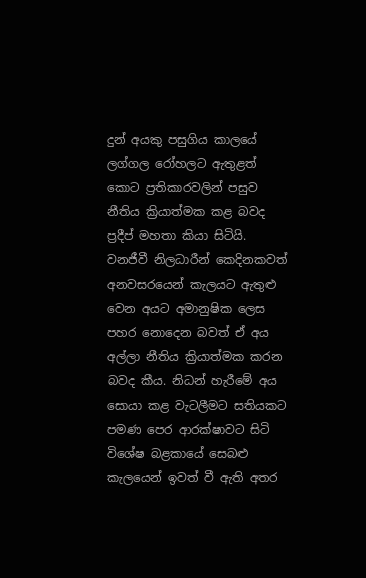දුන් අයකු පසුගිය කාලයේ ලග්ගල රෝහලට ඇතුළත් කොට ප්‍රතිකාරවලින් පසුව නීතිය ක්‍රියාත්මක කළ බවද ප්‍රදීප් මහතා කියා සිටියි. වනජීවී නිලධාරීන් කෙදිනකවත් අනවසරයෙන් කැලයට ඇතුළු වෙන අයට අමානුෂික ලෙස පහර නොදෙන බවත් ඒ අය අල්ලා නීතිය ක්‍රියාත්මක කරන බවද කීය. නිධන් හැරීමේ අය සොයා කළ වැටලීමට සතියකට පමණ පෙර ආරක්ෂාවට සිටි විශේෂ බළකායේ සෙබළු කැලයෙන් ඉවත් වී ඇති අතර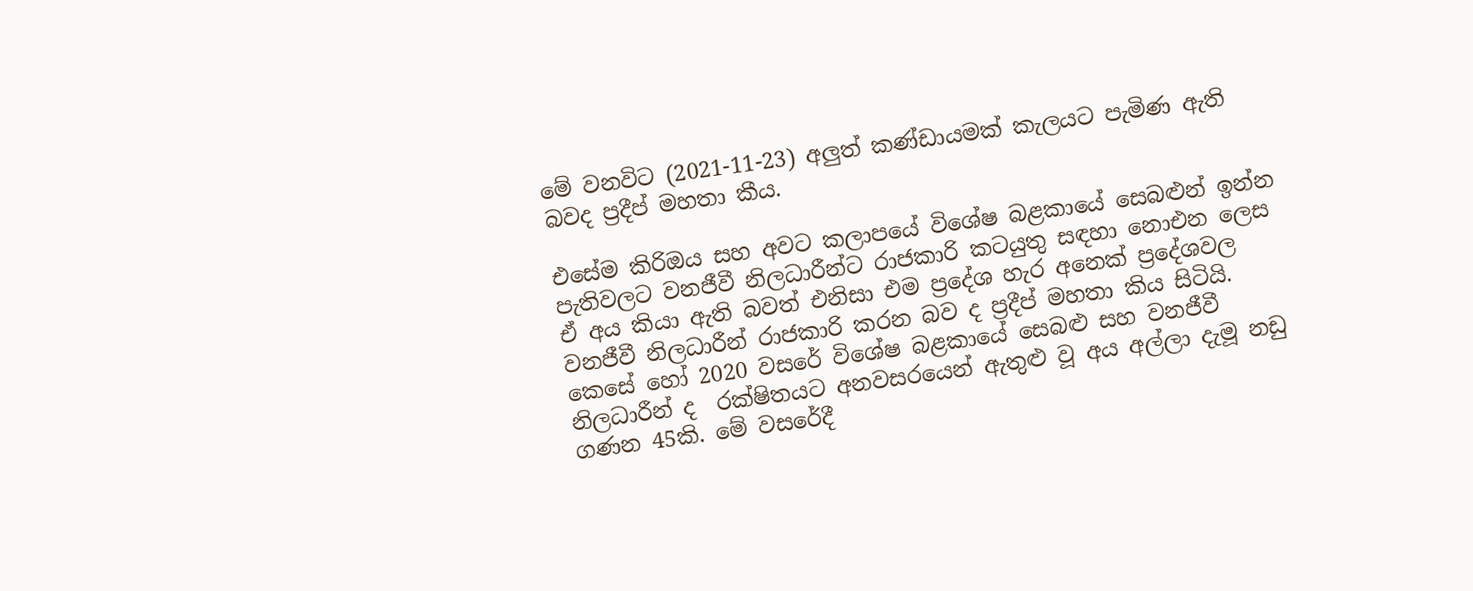මේ වනවිට (2021-11-23) අලු‍ත් කණ්ඩායමක් කැලයට පැමිණ ඇති බවද ප්‍රදීප් මහතා කීය.

එසේම කිරිඔය සහ අවට කලාපයේ විශේෂ බළකායේ සෙබළුන් ඉන්න පැතිවලට වනජීවී නිලධාරීන්ට රාජකාරි කටයුතු සඳහා නොඑන ලෙස ඒ අය කියා ඇති බවත් එනිසා එම ප්‍රදේශ හැර අනෙක් ප්‍රදේශවල වනජීවී නිලධාරීන් රාජකාරි කරන බව ද ප්‍රදීප් මහතා කිය සිටියි. කෙසේ හෝ 2020 වසරේ විශේෂ බළකායේ සෙබළු සහ වනජීවී නිලධාරීන් ද  රක්ෂිතයට අනවසරයෙන් ඇතුළු වූ අය අල්ලා දැමූ නඩු ගණන 45කි. මේ වසරේදී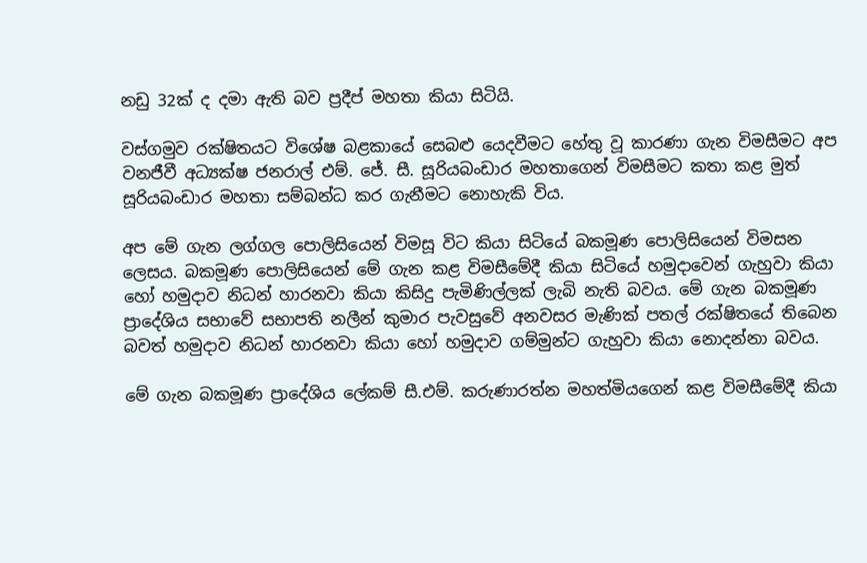නඩු 32ක් ද දමා ඇති බව ප්‍රදීප් මහතා කියා සිටියි.

වස්ගමුව රක්ෂිතයට විශේෂ බළකායේ සෙබළු යෙදවීමට හේතු වූ කාරණා ගැන විමසීමට අප වනජීවී අධ්‍යක්ෂ ජනරාල් එම්. ජේ. සී. සූරියබංඩාර මහතාගෙන් විමසීමට කතා කළ මුත් සූරියබංඩාර මහතා සම්බන්ධ කර ගැනීමට නොහැකි විය.

අප මේ ගැන ලග්ගල පොලිසියෙන් විමසූ විට කියා සිටියේ බකමූණ පොලිසියෙන් විමසන ලෙසය. බකමූණ පොලිසියෙන් මේ ගැන කළ විමසීමේදී කියා සිටියේ හමුදාවෙන් ගැහුවා කියා හෝ හමුදාව නිධන් හාරනවා කියා කිසිදු පැමිණිල්ලක් ලැබි නැති බවය. මේ ගැන බකමූණ ප්‍රාදේශිය සභාවේ සභාපති නලීන් කුමාර පැවසුවේ අනවසර මැණික් පතල් රක්ෂිතයේ තිබෙන බවත් හමුදාව නිධන් හාරනවා කියා හෝ හමුදාව ගම්මුන්ට ගැහුවා කියා නොදන්නා බවය.

මේ ගැන බකමූණ ප්‍රාදේශිය ලේකම් සී.එම්. කරුණාරත්න මහත්මියගෙන් කළ විමසීමේදී කියා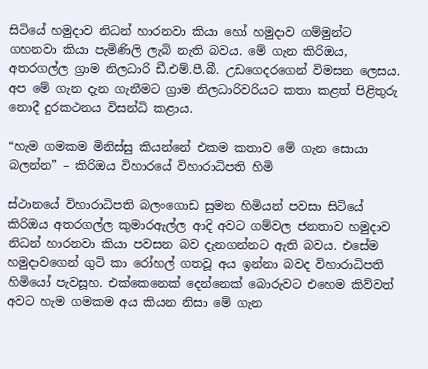සිටියේ හමුදාව නිධන් හාරනවා කියා හෝ හමුදාව ගම්මුන්ට ගහනවා කියා පැමිණිලි ලැබි නැති බවය. මේ ගැන කිරිඔය, අතරගල්ල ග්‍රාම නිලධාරි ඩී.එම්.පී.බී. උඩගෙදරගෙන් විමසන ලෙසය. අප මේ ගැන දැන ගැනීමට ග්‍රාම නිලධාරිවරියට කතා කළත් පිළිතුරු නොදී දුරකථනය විසන්ධි කළාය.

“හැම ගමකම මිනිස්සු කියන්නේ එකම කතාව මේ ගැන සොයා බලන්න” – කිරිඔය විහාරයේ විහාරාධිපති හිමි

ස්ථානයේ විහාරාධිපති බලංගොඩ සුමන හිමියන් පවසා සිටියේ කිරිඔය අතරගල්ල කුමාරඇල්ල ආදි අවට ගම්වල ජනතාව හමුදාව නිධන් හාරනවා කියා පවසන බව දැනගන්නට ඇති බවය. එසේම හමුදාවගෙන් ගුටි කා රෝහල් ගතවූ අය ඉන්නා බවද විහාරාධිපති හිමියෝ පැවසූහ. එක්කෙනෙක් දෙන්නෙක් බොරුවට එහෙම කිව්වත් අවට හැම ගමකම අය කියන නිසා මේ ගැන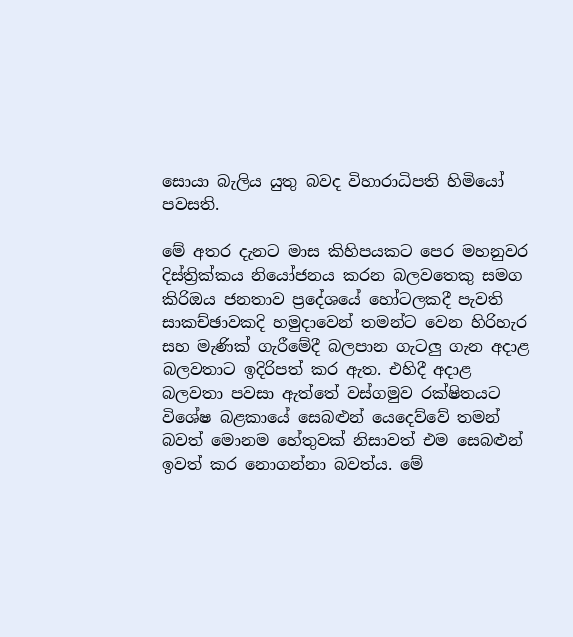සොයා බැලිය යුතු බවද විහාරාධිපති හිමියෝ පවසති.

මේ අතර දැනට මාස කිහිපයකට පෙර මහනුවර දිස්ත්‍රික්කය නියෝජනය කරන බලවතෙකු සමග කිරිඔය ජනතාව ප්‍රදේශයේ හෝටලකදී පැවති සාකච්ඡාවකදි හමුදාවෙන් තමන්ට වෙන හිරිහැර සහ මැණික් ගැරීමේදී බලපාන ගැටලු‍ ගැන අදාළ බලවතාට ඉදිරිපත් කර ඇත. එහිදී අදාළ බලවතා පවසා ඇත්තේ වස්ගමුව රක්ෂිතයට විශේෂ බළකායේ සෙබළුන් යෙදෙව්වේ තමන් බවත් මොනම හේතුවක් නිසාවත් එම සෙබළුන් ඉවත් කර නොගන්නා බවත්ය. මේ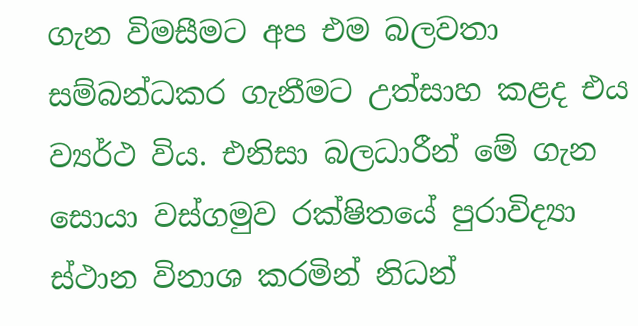ගැන විමසීමට අප එම බලවතා සම්බන්ධකර ගැනීමට උත්සාහ කළද එය ව්‍යර්ථ විය. එනිසා බලධාරීන් මේ ගැන සොයා වස්ගමුව රක්ෂිතයේ පුරාවිද්‍යා ස්ථාන විනාශ කරමින් නිධන්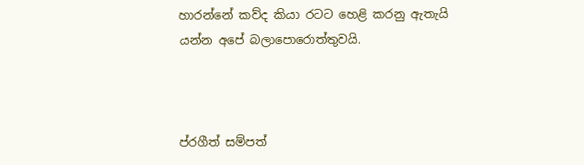හාරන්නේ කව්ද කියා රටට හෙළි කරනු ඇතැයි යන්න අපේ බලාපොරොත්තුවයි.



ප්රගීත් සම්පත්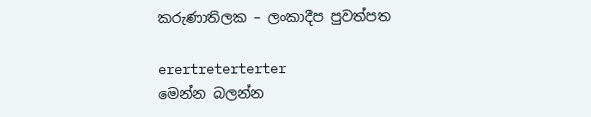කරුණාතිලක – ලංකාදීප පුවත්පත

erertreterterter
මෙන්න බලන්න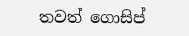තවත් ගොසිප්